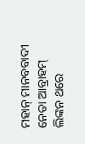ମହାନ୍ ମାନବବାଦୀ ନେତା ଆବ୍ରାହମ୍ ଲିଙ୍କନ ଥରେ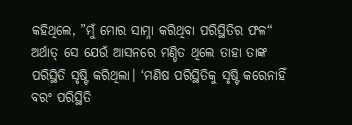କହିଥିଲେ, ”ମୁଁ ମୋର ସାମ୍ନା କରିଥିବା ପରିସ୍ଥିତିର ଫଳ“ ଅର୍ଥାତ୍ ସେ ଯେଉଁ ଆସନରେ ମଣ୍ଡିତ ଥିଲେ ତାହା ତାଙ୍କ ପରିସ୍ଥିତି ସୃଷ୍ଟି କରିଥିଲା। ‘ମଣିଷ ପରିସ୍ଥିତିକୁ ସୃଷ୍ଟି କରେନାହିଁ ବରଂ ପରିସ୍ଥିତି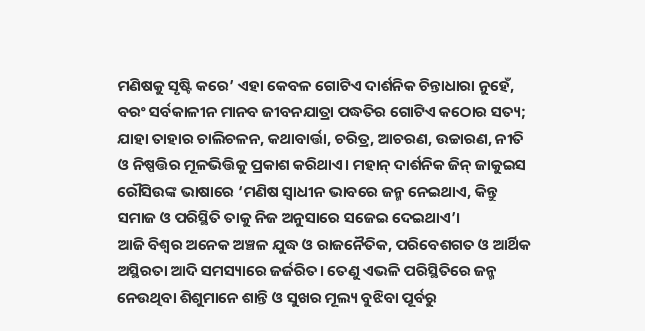ମଣିଷକୁ ସୃଷ୍ଟି କରେ’ ଏହା କେବଳ ଗୋଟିଏ ଦାର୍ଶନିକ ଚିନ୍ତାଧାରା ନୁହେଁ, ବରଂ ସର୍ବକାଳୀନ ମାନବ ଜୀବନଯାତ୍ରା ପଦ୍ଧତିର ଗୋଟିଏ କଠୋର ସତ୍ୟ; ଯାହା ତାହାର ଚାଲିଚଳନ, କଥାବାର୍ତ୍ତା, ଚରିତ୍ର, ଆଚରଣ, ଉଚ୍ଚାରଣ, ନୀତି ଓ ନିଷ୍ପତ୍ତିର ମୂଳଭିତ୍ତିକୁ ପ୍ରକାଶ କରିଥାଏ। ମହାନ୍ ଦାର୍ଶନିକ ଜିନ୍ ଜାକୁଇସ ରୌସିଉଙ୍କ ଭାଷାରେ ‘ମଣିଷ ସ୍ବାଧୀନ ଭାବରେ ଜନ୍ମ ନେଇଥାଏ, କିନ୍ତୁ ସମାଜ ଓ ପରିସ୍ଥିତି ତାକୁ ନିଜ ଅନୁସାରେ ସଜେଇ ଦେଇଥାଏ’।
ଆଜି ବିଶ୍ୱର ଅନେକ ଅଞ୍ଚଳ ଯୁଦ୍ଧ ଓ ରାଜନୈତିକ, ପରିବେଶଗତ ଓ ଆର୍ଥିକ ଅସ୍ଥିରତା ଆଦି ସମସ୍ୟାରେ ଜର୍ଜରିତ। ତେଣୁ ଏଭଳି ପରିସ୍ଥିତିରେ ଜନ୍ମ ନେଉଥିବା ଶିଶୁମାନେ ଶାନ୍ତି ଓ ସୁଖର ମୂଲ୍ୟ ବୁଝିବା ପୂର୍ବରୁ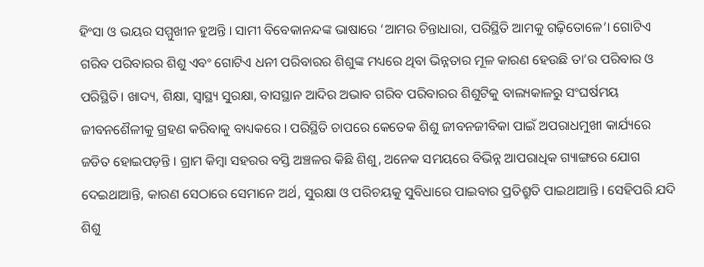ହିଂସା ଓ ଭୟର ସମ୍ମୁଖୀନ ହୁଅନ୍ତି। ସାମୀ ବିବେକାନନ୍ଦଙ୍କ ଭାଷାରେ ‘ଆମର ଚିନ୍ତାଧାରା, ପରିସ୍ଥିତି ଆମକୁ ଗଢ଼ିତୋଳେ’। ଗୋଟିଏ ଗରିବ ପରିବାରର ଶିଶୁ ଏବଂ ଗୋଟିଏ ଧନୀ ପରିବାରର ଶିଶୁଙ୍କ ମଧ୍ୟରେ ଥିବା ଭିନ୍ନତାର ମୂଳ କାରଣ ହେଉଛି ତା’ର ପରିବାର ଓ ପରିସ୍ଥିତି। ଖାଦ୍ୟ, ଶିକ୍ଷା, ସ୍ବାସ୍ଥ୍ୟ ସୁରକ୍ଷା, ବାସସ୍ଥାନ ଆଦିର ଅଭାବ ଗରିବ ପରିବାରର ଶିଶୁଟିକୁ ବାଲ୍ୟକାଳରୁ ସଂଘର୍ଷମୟ ଜୀବନଶୈଳୀକୁ ଗ୍ରହଣ କରିବାକୁ ବାଧ୍ୟକରେ। ପରିସ୍ଥିତି ଚାପରେ କେତେକ ଶିଶୁ ଜୀବନଜୀବିକା ପାଇଁ ଅପରାଧମୁଖୀ କାର୍ଯ୍ୟରେ ଜଡିତ ହୋଇପଡ଼ନ୍ତି। ଗ୍ରାମ କିମ୍ବା ସହରର ବସ୍ତି ଅଞ୍ଚଳର କିଛି ଶିଶୁ, ଅନେକ ସମୟରେ ବିଭିନ୍ନ ଆପରାଧିକ ଗ୍ୟାଙ୍ଗରେ ଯୋଗ ଦେଇଥାଆନ୍ତି, କାରଣ ସେଠାରେ ସେମାନେ ଅର୍ଥ, ସୁରକ୍ଷା ଓ ପରିଚୟକୁ ସୁବିଧାରେ ପାଇବାର ପ୍ରତିଶ୍ରୁତି ପାଇଥାଆନ୍ତି। ସେହିପରି ଯଦି ଶିଶୁ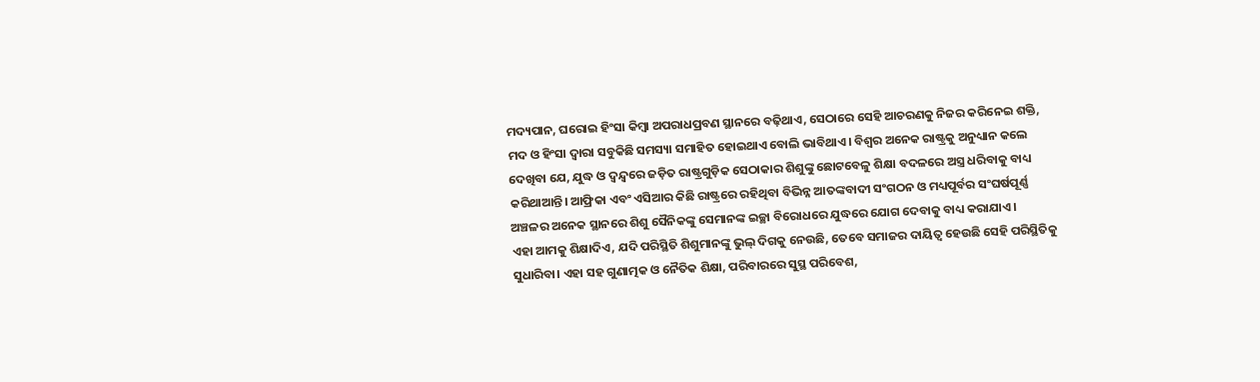ମଦ୍ୟପାନ, ଘରୋଇ ହିଂସା କିମ୍ବା ଅପରାଧପ୍ରବଣ ସ୍ଥାନରେ ବଢ଼ିଥାଏ, ସେଠାରେ ସେହି ଆଚରଣକୁ ନିଜର କରିନେଇ ଶକ୍ତି, ମଦ ଓ ହିଂସା ଦ୍ୱାରା ସବୁକିଛି ସମସ୍ୟା ସମାହିତ ହୋଇଥାଏ ବୋଲି ଭାବିଥାଏ। ବିଶ୍ୱର ଅନେକ ରାଷ୍ଟ୍ରକୁ ଅନୁଧ୍ୟାନ କଲେ ଦେଖିବା ଯେ, ଯୁଦ୍ଧ ଓ ଦ୍ୱନ୍ଦ୍ୱରେ ଜଡ଼ିତ ରାଷ୍ଟ୍ରଗୁଡ଼ିକ ସେଠାକାର ଶିଶୁଙ୍କୁ ଛୋଟବେଳୁ ଶିକ୍ଷା ବଦଳରେ ଅସ୍ତ୍ର ଧରିବାକୁ ବାଧ୍ୟ କରିଥାଆନ୍ତି। ଆଫ୍ରିକା ଏବଂ ଏସିଆର କିଛି ରାଷ୍ଟ୍ରରେ ରହିଥିବା ବିଭିନ୍ନ ଆତଙ୍କବାଦୀ ସଂଗଠନ ଓ ମଧ୍ୟପୂର୍ବର ସଂଘର୍ଷପୂର୍ଣ୍ଣ ଅଞ୍ଚଳର ଅନେକ ସ୍ଥାନରେ ଶିଶୁ ସୈନିକଙ୍କୁ ସେମାନଙ୍କ ଇଚ୍ଛା ବିରୋଧରେ ଯୁଦ୍ଧରେ ଯୋଗ ଦେବାକୁ ବାଧ୍ୟ କରାଯାଏ।
ଏହା ଆମକୁ ଶିକ୍ଷାଦିଏ, ଯଦି ପରିସ୍ଥିତି ଶିଶୁମାନଙ୍କୁ ଭୁଲ୍ ଦିଗକୁ ନେଉଛି, ତେବେ ସମାଜର ଦାୟିତ୍ୱ ହେଉଛି ସେହି ପରିସ୍ଥିତିକୁ ସୁଧାରିବା। ଏହା ସହ ଗୁଣାତ୍ମକ ଓ ନୈତିକ ଶିକ୍ଷା, ପରିବାରରେ ସୁସ୍ଥ ପରିବେଶ,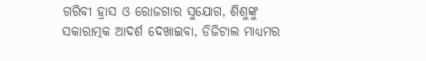ଗରିବୀ ହ୍ରାସ ଓ ରୋଜଗାର ସୁଯୋଗ, ଶିଶୁଙ୍କୁ ସକାରାତ୍ମକ ଆଦର୍ଶ ଦେଖାଇବା, ଡିଜିଟାଲ ମାଧ୍ୟମର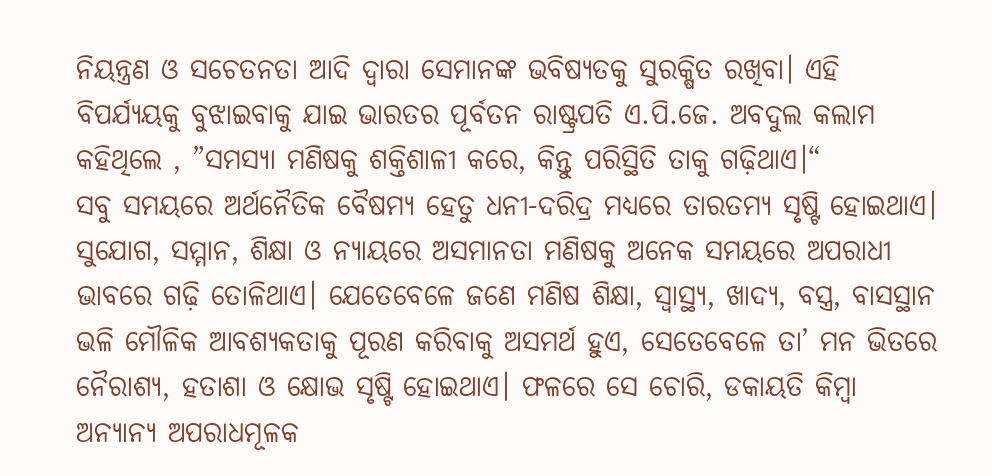ନିୟନ୍ତ୍ରଣ ଓ ସଚେତନତା ଆଦି ଦ୍ୱାରା ସେମାନଙ୍କ ଭବିଷ୍ୟତକୁ ସୁରକ୍ଷିତ ରଖିବା। ଏହି ବିପର୍ଯ୍ୟୟକୁ ବୁଝାଇବାକୁ ଯାଇ ଭାରତର ପୂର୍ବତନ ରାଷ୍ଟ୍ରପତି ଏ.ପି.ଜେ. ଅବଦୁଲ କଲାମ କହିଥିଲେ , ”ସମସ୍ୟା ମଣିଷକୁ ଶକ୍ତିଶାଳୀ କରେ, କିନ୍ତୁ ପରିସ୍ଥିତି ତାକୁ ଗଢ଼ିଥାଏ।“
ସବୁ ସମୟରେ ଅର୍ଥନୈତିକ ବୈଷମ୍ୟ ହେତୁ ଧନୀ-ଦରିଦ୍ର ମଧ୍ୟରେ ତାରତମ୍ୟ ସୃଷ୍ଟି ହୋଇଥାଏ। ସୁଯୋଗ, ସମ୍ମାନ, ଶିକ୍ଷା ଓ ନ୍ୟାୟରେ ଅସମାନତା ମଣିଷକୁ ଅନେକ ସମୟରେ ଅପରାଧୀ ଭାବରେ ଗଢ଼ି ତୋଳିଥାଏ। ଯେତେବେଳେ ଜଣେ ମଣିଷ ଶିକ୍ଷା, ସ୍ବାସ୍ଥ୍ୟ, ଖାଦ୍ୟ, ବସ୍ତ୍ର, ବାସସ୍ଥାନ ଭଳି ମୌଳିକ ଆବଶ୍ୟକତାକୁ ପୂରଣ କରିବାକୁ ଅସମର୍ଥ ହୁଏ, ସେତେବେଳେ ତା’ ମନ ଭିତରେ ନୈରାଶ୍ୟ, ହତାଶା ଓ କ୍ଷୋଭ ସୃଷ୍ଟି ହୋଇଥାଏ। ଫଳରେ ସେ ଚୋରି, ଡକାୟତି କିମ୍ବା ଅନ୍ୟାନ୍ୟ ଅପରାଧମୂଳକ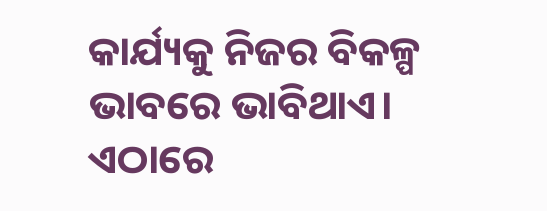କାର୍ଯ୍ୟକୁ ନିଜର ବିକଳ୍ପ ଭାବରେ ଭାବିଥାଏ। ଏଠାରେ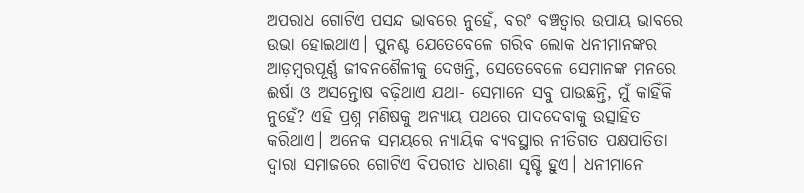ଅପରାଧ ଗୋଟିଏ ପସନ୍ଦ ଭାବରେ ନୁହେଁ, ବରଂ ବଞ୍ଚତ୍ବାର ଉପାୟ ଭାବରେ ଉଭା ହୋଇଥାଏ। ପୁନଶ୍ଚ ଯେତେବେଳେ ଗରିବ ଲୋକ ଧନୀମାନଙ୍କର ଆଡ଼ମ୍ବରପୂର୍ଣ୍ଣ ଜୀବନଶୈଳୀକୁ ଦେଖନ୍ତି, ସେତେବେଳେ ସେମାନଙ୍କ ମନରେ ଈର୍ଷା ଓ ଅସନ୍ତୋଷ ବଢ଼ିଥାଏ ଯଥା- ସେମାନେ ସବୁ ପାଉଛନ୍ତି, ମୁଁ କାହିଁକି ନୁହେଁ? ଏହି ପ୍ରଶ୍ନ ମଣିଷକୁ ଅନ୍ୟାୟ ପଥରେ ପାଦଦେବାକୁ ଉତ୍ସାହିତ କରିଥାଏ। ଅନେକ ସମୟରେ ନ୍ୟାୟିକ ବ୍ୟବସ୍ଥାର ନୀତିଗତ ପକ୍ଷପାତିତା ଦ୍ୱାରା ସମାଜରେ ଗୋଟିଏ ବିପରୀତ ଧାରଣା ସୃଷ୍ଟି ହୁଏ। ଧନୀମାନେ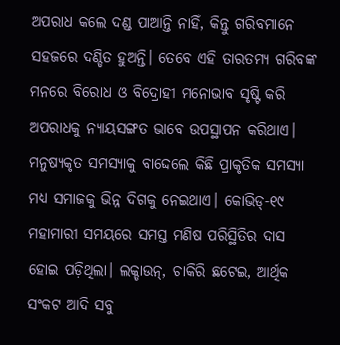ଅପରାଧ କଲେ ଦଣ୍ଡ ପାଆନ୍ତି ନାହିଁ, କିନ୍ତୁ ଗରିବମାନେ ସହଜରେ ଦଣ୍ଡିତ ହୁଅନ୍ତି। ତେବେ ଏହି ତାରତମ୍ୟ ଗରିବଙ୍କ ମନରେ ବିରୋଧ ଓ ବିଦ୍ରୋହୀ ମନୋଭାବ ସୃଷ୍ଟି କରି ଅପରାଧକୁ ନ୍ୟାୟସଙ୍ଗତ ଭାବେ ଉପସ୍ଥାପନ କରିଥାଏ। ମନୁଷ୍ୟକୃତ ସମସ୍ୟାକୁ ବାଦ୍ଦେଲେ କିଛି ପ୍ରାକୃତିକ ସମସ୍ୟା ମଧ୍ୟ ସମାଜକୁ ଭିନ୍ନ ଦିଗକୁ ନେଇଥାଏ। କୋଭିଡ୍-୧୯ ମହାମାରୀ ସମୟରେ ସମସ୍ତ ମଣିଷ ପରିସ୍ଥିତିର ଦାସ ହୋଇ ପଡ଼ିଥିଲା। ଲକ୍ଡାଉନ୍, ଚାକିରି ଛଟେଇ, ଆର୍ଥିକ ସଂକଟ ଆଦି ସବୁ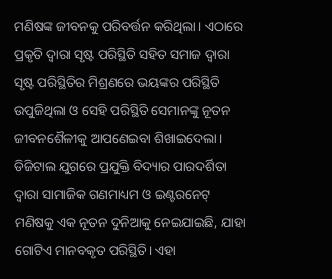ମଣିଷଙ୍କ ଜୀବନକୁ ପରିବର୍ତ୍ତନ କରିଥିଲା। ଏଠାରେ ପ୍ରକୃତି ଦ୍ୱାରା ସୃଷ୍ଟ ପରିସ୍ଥିତି ସହିତ ସମାଜ ଦ୍ୱାରା ସୃଷ୍ଟ ପରିସ୍ଥିତିର ମିଶ୍ରଣରେ ଭୟଙ୍କର ପରିସ୍ଥିତି ଉପୁଜିଥିଲା ଓ ସେହି ପରିସ୍ଥିତି ସେମାନଙ୍କୁ ନୂତନ ଜୀବନଶୈଳୀକୁ ଆପଣେଇବା ଶିଖାଇଦେଲା।
ଡିଜିଟାଲ ଯୁଗରେ ପ୍ରଯୁକ୍ତି ବିଦ୍ୟାର ପାରଦର୍ଶିତା ଦ୍ୱାରା ସାମାଜିକ ଗଣମାଧ୍ୟମ ଓ ଇଣ୍ଟରନେଟ୍ ମଣିଷକୁ ଏକ ନୂତନ ଦୁନିଆକୁ ନେଇଯାଇଛି, ଯାହା ଗୋଟିଏ ମାନବକୃତ ପରିସ୍ଥିତି। ଏହା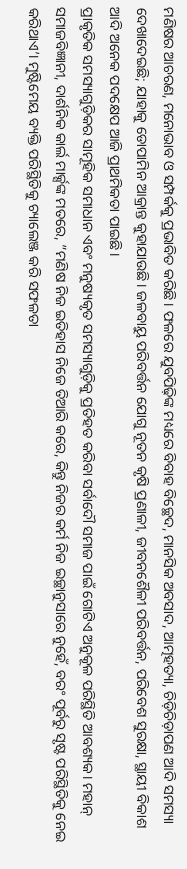ମଣିଷର ଆଚରଣ, ମନୋଭାବ ଓ ସମ୍ପର୍କକୁ ପ୍ରଭାବିତ କରିଛି। ଫଳରେ ଯୁବପିଢ଼ିଙ୍କ ମଧ୍ୟରେ ବିବାହ ବିଚ୍ଛେଦ, ମାନସିକ ଅବସାଦ, ଆତ୍ମହତ୍ୟା, ଚିଡ଼ିଚିଡ଼ାପଣ ଆଦି ସମସ୍ୟା ଦେଖାଦେଇଛି; ଯାହାକୁ ଡୋପାମିନ ଆକ୍ରାନ୍ତ କୁହାଯାଉଛି। ଜଳବାୟୁ ପରିବର୍ତ୍ତନ ଯୋଗୁ ନୂତନ କୃଷି ପ୍ରଣାଳୀ, ଜୀବନଶୈଳୀ ପରିବର୍ତ୍ତନ, ପରିବେଶ ସୁରକ୍ଷା, ସ୍ଥାୟୀ ବିକାଶ ଆଦି ଅନେକ ପଦକ୍ଷେପ ଆଜି ପ୍ରାଥମିକତା ପାଇଛି।
ପ୍ରାକୃତିକ ସମସ୍ୟାଗୁଡ଼ିକର ସାମୂହିକ ସମାଧାନ ଏବଂ ମନୁଷ୍ୟକୃତ ସମସ୍ୟାଗୁଡ଼ିକୁ ପ୍ରତିହତ କରିବା ସର୍ବାଦୌ ସମାଜ ପାଇଁ ଗୋଟିଏ ଅନୁକୂଳ ପରିସ୍ଥିତି ଆବଶ୍ୟକ। ମହାନ୍ ସମାଜବିଜ୍ଞାନୀ, ଦାର୍ଶନିକ କାର୍ଲ ମାର୍କ୍ସଙ୍କ ମତରେ, ”ମଣିଷ ନିଜ ଇତିହାସ ନିଜେ ତିଆରି କରେ, କିନ୍ତୁ ନିଜର କର୍ମ ନିଜ ଇଚ୍ଛାନୁସାରେ ନୁହେଁ, ବରଂ ପୂର୍ବରୁ ସୃଷ୍ଟ ପରିସ୍ଥିତିକୁ ନେଇ କରିଥାଏ’। ମୁଷ୍ଟିମେୟ ବ୍ୟକ୍ତି ପରିସ୍ଥିତିକୁ ଚ୍ୟାଲେଞ୍ଜ କରି ସଫଳତା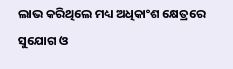ଲାଭ କରିଥିଲେ ମଧ୍ୟ ଅଧିକାଂଶ କ୍ଷେତ୍ରରେ ସୁଯୋଗ ଓ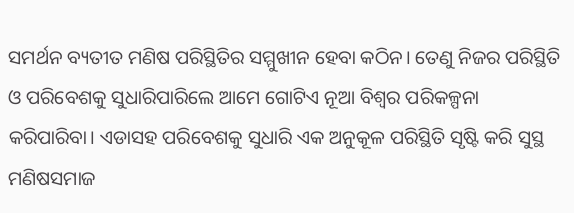ସମର୍ଥନ ବ୍ୟତୀତ ମଣିଷ ପରିସ୍ଥିତିର ସମ୍ମୁଖୀନ ହେବା କଠିନ। ତେଣୁ ନିଜର ପରିସ୍ଥିତି ଓ ପରିବେଶକୁ ସୁଧାରିପାରିଲେ ଆମେ ଗୋଟିଏ ନୂଆ ବିଶ୍ୱର ପରିକଳ୍ପନା କରିପାରିବା। ଏଡାସହ ପରିବେଶକୁ ସୁଧାରି ଏକ ଅନୁକୂଳ ପରିସ୍ଥିତି ସୃଷ୍ଟି କରି ସୁସ୍ଥ ମଣିଷସମାଜ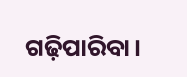ଗଢ଼ିପାରିବା।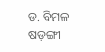ଡ. ବିମଳ ଷଡ଼ଙ୍ଗୀ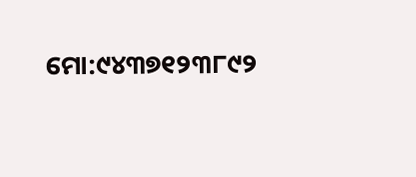ମୋ:୯୪୩୭୧୨୩୮୯୨